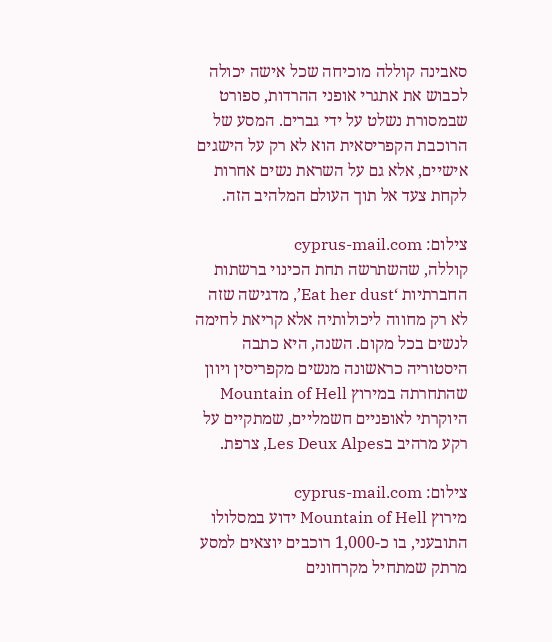סאבינה קוללה מוכיחה שכל אישה יכולה לכבוש את אתגרי אופני ההרדות, ספורט שבמסורת נשלט על ידי גברים. המסע של הרוכבת הקפריסאית הוא לא רק על הישגים אישיים, אלא גם על השראת נשים אחרות לקחת צעד אל תוך העולם המלהיב הזה.

צילום: cyprus-mail.com
קוללה, שהשתרשה תחת הכינוי ברשתות החברתיות ‘Eat her dust’, מדגישה שזה לא רק מחווה ליכולותיה אלא קריאת לחימה לנשים בכל מקום. השנה, היא כתבה היסטוריה כראשונה מנשים מקפריסין ויוון שהתחרתה במירוץ Mountain of Hell היוקרתי לאופניים חשמליים, שמתקיים על רקע מרהיב בLes Deux Alpes, צרפת.

צילום: cyprus-mail.com
מירוץ Mountain of Hell ידוע במסלולו התובעני, בו כ-1,000 רוכבים יוצאים למסע מרתק שמתחיל מקרחונים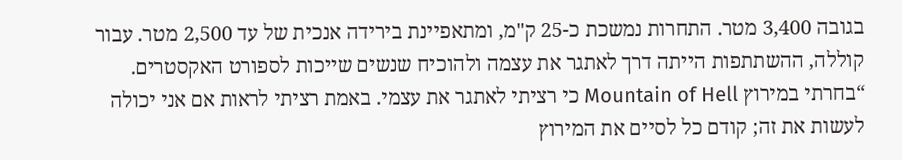בגובה 3,400 מטר. התחרות נמשכת כ-25 ק"מ, ומתאפיינת בירידה אנכית של עד 2,500 מטר. עבור קוללה, ההשתתפות הייתה דרך לאתגר את עצמה ולהוכיח שנשים שייכות לספורט האקסטרים.
“בחרתי במירוץ Mountain of Hell כי רציתי לאתגר את עצמי. באמת רציתי לראות אם אני יכולה לעשות את זה; קודם כל לסיים את המירוץ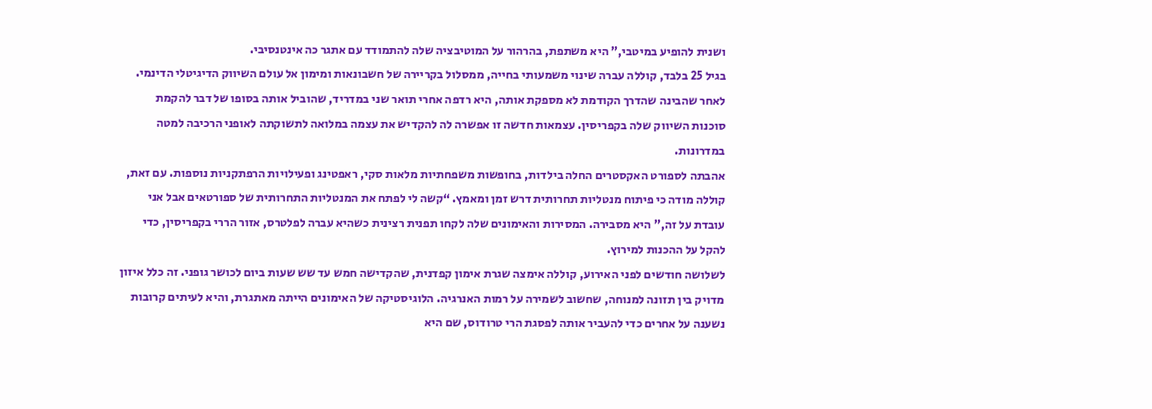ושנית להופיע במיטבי,” היא משתפת, בהרהור על המוטיבציה שלה להתמודד עם אתגר כה אינטנסיבי.
בגיל 25 בלבד, קוללה עברה שינוי משמעותי בחייה, ממסלול בקריירה של חשבונאות ומימון אל עולם השיווק הדיגיטלי הדינמי. לאחר שהבינה שהדרך הקודמת לא מספקת אותה, היא רדפה אחרי תואר שני במדריד, שהוביל אותה בסופו של דבר להקמת סוכנות השיווק שלה בקפריסין. עצמאות חדשה זו אפשרה לה להקדיש את עצמה במלואה לתשוקתה לאופני הרכיבה למטה במדרונות.
אהבתה לספורט האקסטרים החלה בילדות, בחופשות משפחתיות מלאות סקי, ראפטינג ופעילויות הרפתקניות נוספות. עם זאת, קוללה מודה כי פיתוח מנטליות תחרותית דרש זמן ומאמץ. “קשה לי לפתח את המנטליות התחרותית של ספורטאים אבל אני עובדת על זה,” היא מסבירה. המסירות והאימונים שלה לקחו תפנית רצינית כשהיא עברה לפלטרס, אזור הררי בקפריסין, כדי להקל על ההכנות למירוץ.
לשלושה חודשים לפני האירוע, קוללה אימצה שגרת אימון קפדנית, שהקדישה חמש עד שש שעות ביום לכושר גופני. זה כלל איזון מדויק בין תזונה למנוחה, שחשוב לשמירה על רמות האנרגיה. הלוגיסטיקה של האימונים הייתה מאתגרת, והיא לעיתים קרובות נשענה על אחרים כדי להעביר אותה לפסגת הרי טרודוס, שם היא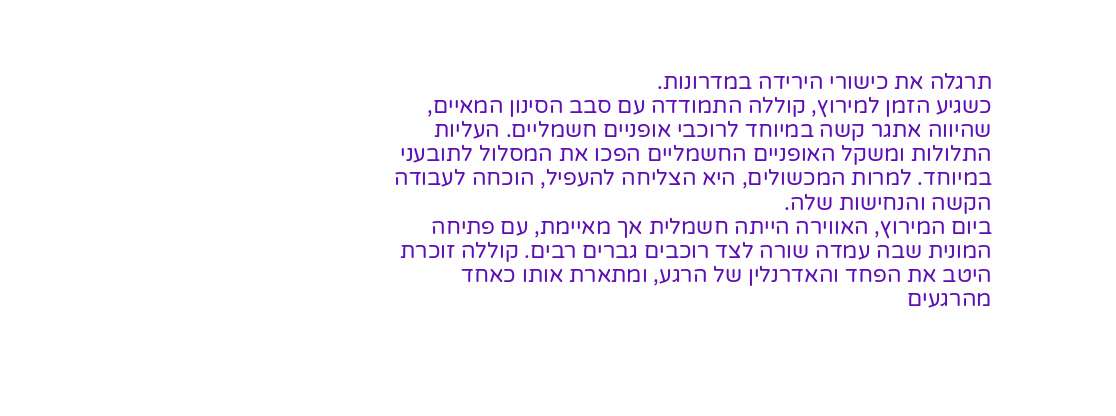תרגלה את כישורי הירידה במדרונות.
כשגיע הזמן למירוץ, קוללה התמודדה עם סבב הסינון המאיים, שהיווה אתגר קשה במיוחד לרוכבי אופניים חשמליים. העליות התלולות ומשקל האופניים החשמליים הפכו את המסלול לתובעני במיוחד. למרות המכשולים, היא הצליחה להעפיל, הוכחה לעבודה הקשה והנחישות שלה.
ביום המירוץ, האווירה הייתה חשמלית אך מאיימת, עם פתיחה המונית שבה עמדה שורה לצד רוכבים גברים רבים. קוללה זוכרת היטב את הפחד והאדרנלין של הרגע, ומתארת אותו כאחד מהרגעים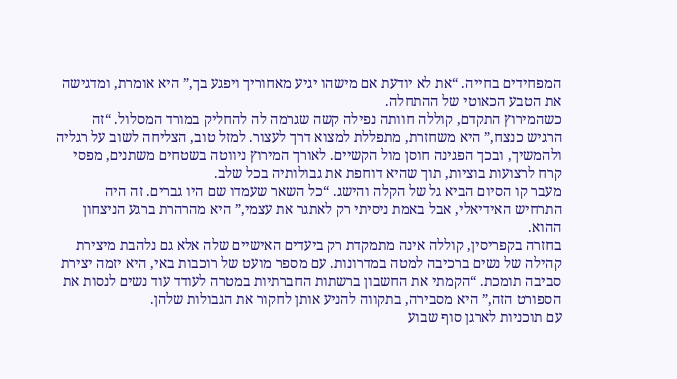המפחידים בחייה. “את לא יודעת אם מישהו יגיע מאחוריך ויפגע בך,” היא אומרת, ומדגישה את הטבע הכאוטי של ההתחלה.
כשהמירוץ התקדם, קוללה חוותה נפילה קשה שגרמה לה להחליק במורד המסלול. “זה הרגיש כנצח,” היא משחזרת, מתפללת למצוא דרך לעצור. למזל טוב, הצליחה לשוב על רגליה ולהמשיך, ובכך הפגינה חוסן מול הקשיים. לאורך המירוץ ניווטה בשטחים משתנים, מפסי קרח לרצועות בוציות, תוך שהיא דוחפת את גבולותיה בכל שלב.
מעבר קו הסיום הביא גל של הקלה והישג. “כל השאר שעמדו שם היו גברים. זה היה התרחיש האידיאלי, אבל באמת ניסיתי רק לאתגר את עצמי,” היא מהרהרת ברגע הניצחון ההוא.
בחזרה בקפריסין, קוללה אינה מתמקדת רק ביעדים האישיים שלה אלא גם נלהבת מיצירת קהילה של נשים ברכיבה למטה במדרונות. עם מספר מועט של רוכבות באי, היא יזמה יצירת סביבה תומכת. “הקמתי את החשבון ברשתות החברתיות במטרה לעודד עוד נשים לנסות את הספורט הזה,” היא מסבירה, בתקווה להניע אותן לחקור את הגבולות שלהן.
עם תוכניות לארגן סוף שבוע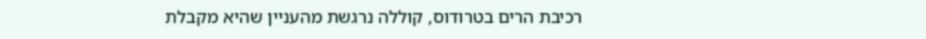רכיבת הרים בטרודוס, קוללה נרגשת מהעניין שהיא מקבלת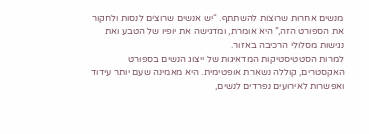מנשים אחרות שרוצות להשתתף. “יש אנשים שרוצים לנסות ולחקור את הספורט הזה,” היא אומרת, ומדגישה את יופיו של הטבע ואת נגישות מסלולי הרכיבה באזור.
למרות הסטטיסטיקות המדאיגות של ייצוג הנשים בספורט האקסטרים, קוללה נשארת אופטימית. היא מאמינה שעם יותר עידוד ואפשרות לאירועים נפרדים לנשים,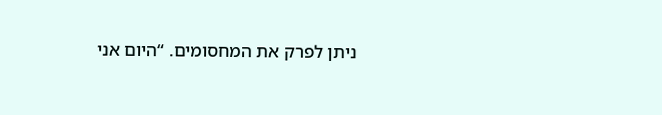ניתן לפרק את המחסומים. “היום אני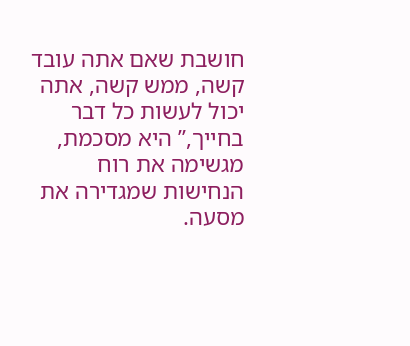חושבת שאם אתה עובד קשה, ממש קשה, אתה יכול לעשות כל דבר בחייך,” היא מסכמת, מגשימה את רוח הנחישות שמגדירה את מסעה.